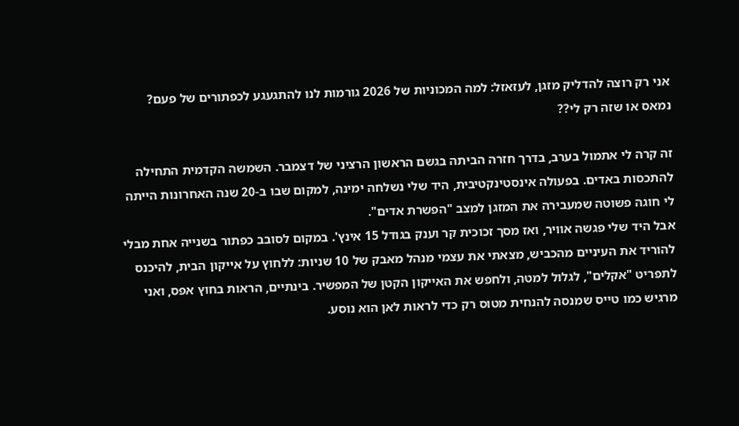אני רק רוצה להדליק מזגן, לעזאזל: למה המכוניות של 2026 גורמות לנו להתגעגע לכפתורים של פעם?
נמאס או שזה רק לי??

זה קרה לי אתמול בערב, בדרך חזרה הביתה בגשם הראשון הרציני של דצמבר. השמשה הקדמית התחילה להתכסות באדים. בפעולה אינסטינקטיבית, היד שלי נשלחה ימינה, למקום שבו ב-20 שנה האחרונות הייתה לי חוגה פשוטה שמעבירה את המזגן למצב "הפשרת אדים".
אבל היד שלי פגשה אוויר, ואז מסך זכוכית קר וענק בגודל 15 אינץ'. במקום לסובב כפתור בשנייה אחת מבלי להוריד את העיניים מהכביש, מצאתי את עצמי מנהל מאבק של 10 שניות: ללחוץ על אייקון הבית, להיכנס לתפריט "אקלים", לגלול למטה, ולחפש את האייקון הקטן של המפשיר. בינתיים, הראות בחוץ אפס, ואני מרגיש כמו טייס שמנסה להנחית מטוס רק כדי לראות לאן הוא נוסע.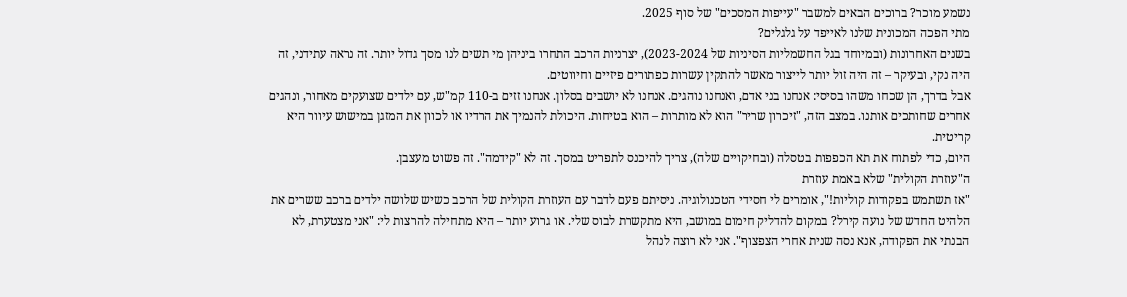נשמע מוכר? ברוכים הבאים למשבר "עייפות המסכים" של סוף 2025.
מתי הפכה המכונית שלנו לאייפד על גלגלים?
בשנים האחרונות (ובמיוחד בגל החשמליות הסיניות של 2023-2024), יצרניות הרכב התחרו ביניהן מי תשים לנו מסך גדול יותר. זה נראה עתידני, זה היה נקי, ובעיקר – זה היה זול יותר לייצור מאשר להתקין עשרות כפתורים פיזיים וחיווטים.
אבל בדרך, הן שכחו משהו בסיסי: אנחנו בני אדם, ואנחנו נוהגים. אנחנו לא יושבים בסלון. אנחנו זזים ב-110 קמ"ש, עם ילדים שצועקים מאחור, ונהגים אחרים שחותכים אותנו. במצב הזה, "זיכרון שריר" הוא לא מותרות – הוא בטיחות. היכולת להנמיך את הרדיו או לכוון את המזגן במישוש עיוור היא קריטית.
היום, כדי לפתוח את תא הכפפות בטסלה (ובחיקויים שלה), צריך להיכנס לתפריט במסך. זה לא "קידמה". זה פשוט מעצבן.
ה"עוזרת הקולית" שלא באמת עוזרת
"אז תשתמש בפקודות קוליות!", אומרים לי חסידי הטכנולוגיה. ניסיתם פעם לדבר עם העוזרת הקולית של הרכב כשיש שלושה ילדים ברכב ששרים את הלהיט החדש של נועה קירל? במקום להדליק חימום במושב, היא מתקשרת לבוס שלי. או גרוע יותר – היא מתחילה להרצות לי: "אני מצטערת, לא הבנתי את הפקודה, אנא נסה שנית אחרי הצפצוף". אני לא רוצה לנהל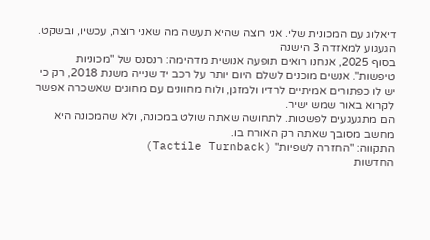דיאלוג עם המכונית שלי. אני רוצה שהיא תעשה מה שאני רוצה, עכשיו, ובשקט.
הגעגוע למאזדה 3 הישנה
בסוף 2025, אנחנו רואים תופעה אנושית מדהימה: רנסנס של "מכוניות טיפשות". אנשים מוכנים לשלם היום יותר על רכב יד שנייה משנת 2018, רק כי יש לו כפתורים אמיתיים לרדיו ולמזגן, ולוח מחוונים עם מחוגים שאשכרה אפשר לקרוא באור שמש ישיר.
הם מתגעגעים לפשטות. לתחושה שאתה שולט במכונה, ולא שהמכונה היא מחשב מסובך שאתה רק האורח בו.
התקווה: "החזרה לשפיות" (Tactile Turnback)
החדשות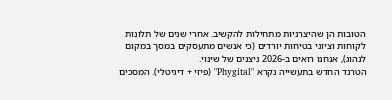הטובות הן שהיצרניות מתחילות להקשיב. אחרי שנים של תלונות לקוחות וציוני בטיחות יורדים (כי אנשים מתעסקים במסך במקום לנהוג), אנחנו רואים ב-2026 ניצנים של שינוי.
הטרנד החדש בתעשייה נקרא "Phygital" (פיזי + דיגיטלי). המסכים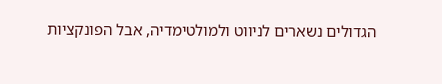הגדולים נשארים לניווט ולמולטימדיה, אבל הפונקציות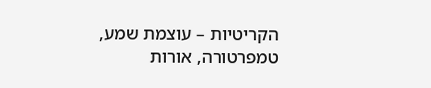הקריטיות – עוצמת שמע, טמפרטורה, אורות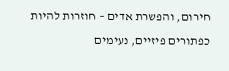חירום, והפשרת אדים – חוזרות להיות כפתורים פיזיים, נעימים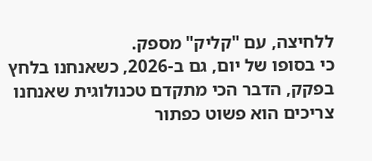ללחיצה, עם "קליק" מספק.
כי בסופו של יום, גם ב-2026, כשאנחנו בלחץ בפקק, הדבר הכי מתקדם טכנולוגית שאנחנו צריכים הוא פשוט כפתור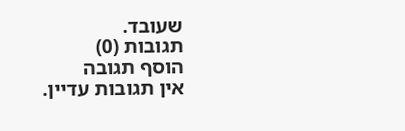שעובד.
תגובות (0)
הוסף תגובה
אין תגובות עדיין.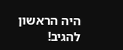היה הראשון להגיב!